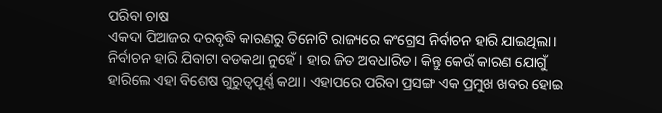ପରିବା ଚାଷ
ଏକଦା ପିଆଜର ଦରବୃଦ୍ଧି କାରଣରୁ ତିନୋଟି ରାଜ୍ୟରେ କଂଗ୍ରେସ ନିର୍ବାଚନ ହାରି ଯାଇଥିଲା। ନିର୍ବାଚନ ହାରି ଯିବାଟା ବଡକଥା ନୁହେଁ। ହାର ଜିତ ଅବଧାରିତ। କିନ୍ତୁ କେଉଁ କାରଣ ଯୋଗୁଁ ହାରିଲେ ଏହା ବିଶେଷ ଗୁରୁତ୍ୱପୂର୍ଣ୍ଣ କଥା। ଏହାପରେ ପରିବା ପ୍ରସଙ୍ଗ ଏକ ପ୍ରମୁଖ ଖବର ହୋଇ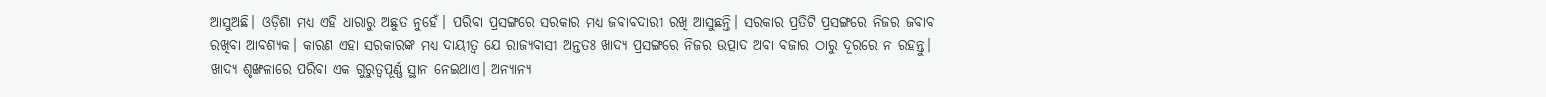ଆସୁଅଛି। ଓଡ଼ିଶା ମଧ୍ୟ ଏହି ଧାରାରୁ ଅଛୁତ ନୁହେଁ। ପରିବା ପ୍ରସଙ୍ଗରେ ସରକାର ମଧ୍ୟ ଜବାବଦାରୀ ରଖି ଆସୁଛନ୍ତି। ସରକାର ପ୍ରତିଟି ପ୍ରସଙ୍ଗରେ ନିଜର ଜବାବ ରଖିବା ଆବଶ୍ୟକ। କାରଣ ଏହା ସରକାରଙ୍କ ମଧ୍ୟ ଦାୟୀତ୍ୱ ଯେ ରାଜ୍ୟବାସୀ ଅନ୍ତତଃ ଖାଦ୍ୟ ପ୍ରସଙ୍ଗରେ ନିଜର ଉତ୍ପାଦ ଅବା ବଜାର ଠାରୁ ଦୂରରେ ନ ରହନ୍ତୁ।
ଖାଦ୍ୟ ଶୃଙ୍ଖଳାରେ ପରିବା ଏକ ଗୁରୁତ୍ୱପୂର୍ଣ୍ଣ ସ୍ଥାନ ନେଇଥାଏ। ଅନ୍ୟାନ୍ୟ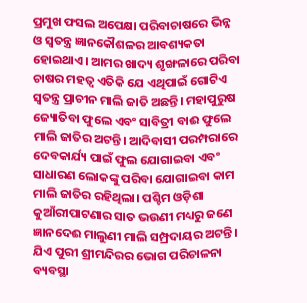ପ୍ରମୁଖ ଫସଲ ଅପେକ୍ଷା ପରିବାଚାଷରେ ଭିନ୍ନ ଓ ସ୍ୱତନ୍ତ୍ର ଜ୍ଞାନକୌଶଳର ଆବଶ୍ୟକତା ହୋଇଥାଏ। ଆମର ଖାଦ୍ୟ ଶୃଙ୍ଖଳାରେ ପରିବା ଚାଷର ମହତ୍ୱ ଏତିକି ଯେ ଏଥିପାଇଁ ଗୋଟିଏ ସ୍ୱତନ୍ତ୍ର ପ୍ରାଚୀନ ମାଲି ଜାତି ଅଛନ୍ତି। ମହାପୁରୁଷ ଜ୍ୟୋତିବା ଫୁଲେ ଏବଂ ସାବିତ୍ରୀ ବାଈ ଫୁଲେ ମାଲି ଜାତିର ଅଟନ୍ତି। ଆଦିବାସୀ ପରମ୍ପରାରେ ଦେବକାର୍ଯ୍ୟ ପାଇଁ ଫୁଲ ଯୋଗାଇବା ଏବଂ ସାଧାରଣ ଲୋକଙ୍କୁ ପରିବା ଯୋଗାଇବା କାମ ମାଲି ଜାତିର ରହିଥିଲା। ପଶ୍ଚିମ ଓଡ଼ିଶା କୁଆଁରୀପାଟଣାର ସାତ ଭଉଣୀ ମଧ୍ୟରୁ ଜଣେ ଜ୍ଞାନଦେଈ ମାଲୁଣୀ ମାଲି ସମ୍ପ୍ରଦାୟର ଅଟନ୍ତି। ଯିଏ ପୁରୀ ଶ୍ରୀମନ୍ଦିରର ଭୋଗ ପରିଚାଳନା ବ୍ୟବସ୍ଥା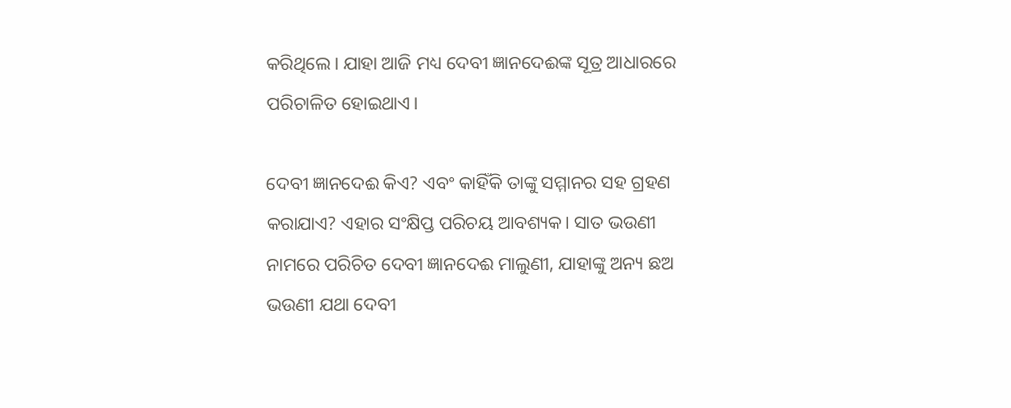କରିଥିଲେ। ଯାହା ଆଜି ମଧ୍ୟ ଦେବୀ ଜ୍ଞାନଦେଈଙ୍କ ସୂତ୍ର ଆଧାରରେ ପରିଚାଳିତ ହୋଇଥାଏ।

ଦେବୀ ଜ୍ଞାନଦେଈ କିଏ? ଏବଂ କାହିଁକି ତାଙ୍କୁ ସମ୍ମାନର ସହ ଗ୍ରହଣ କରାଯାଏ? ଏହାର ସଂକ୍ଷିପ୍ତ ପରିଚୟ ଆବଶ୍ୟକ। ସାତ ଭଉଣୀ ନାମରେ ପରିଚିତ ଦେବୀ ଜ୍ଞାନଦେଈ ମାଲୁଣୀ, ଯାହାଙ୍କୁ ଅନ୍ୟ ଛଅ ଭଉଣୀ ଯଥା ଦେବୀ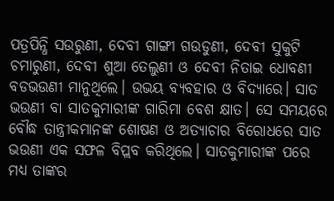ପତ୍ରପିନ୍ଧି ସଉରୁଣୀ, ଦେବୀ ଗାଙ୍ଗୀ ଗଉଡୁଣୀ, ଦେବୀ ସୁକୁଟି ଚମାରୁଣୀ, ଦେବୀ ଶୁଆ ତେଲୁଣୀ ଓ ଦେବୀ ନିତାଇ ଧୋବଣୀ ବଡଭଉଣୀ ମାନୁଥିଲେ। ଉଭୟ ବ୍ୟବହାର ଓ ବିଦ୍ୟାରେ। ସାତ ଭଉଣୀ ବା ସାତକୁମାରୀଙ୍କ ଗାରିମା ବେଶ କ୍ଷାତ। ସେ ସମୟରେ ବୌଦ୍ଧ ତାନ୍ତ୍ରୀକମାନଙ୍କ ଶୋଷଣ ଓ ଅତ୍ୟାଚାର ବିରୋଧରେ ସାତ ଭଉଣୀ ଏକ ସଫଳ ବିପ୍ଲବ କରିଥିଲେ। ସାତକୁମାରୀଙ୍କ ପରେ ମଧ୍ୟ ତାଙ୍କର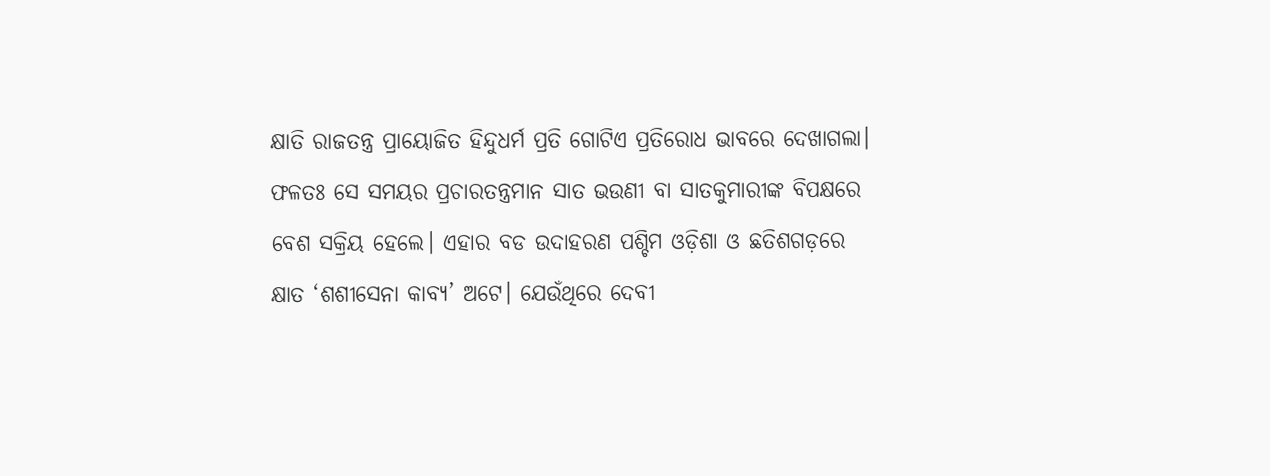କ୍ଷାତି ରାଜତନ୍ତ୍ର ପ୍ରାୟୋଜିତ ହିନ୍ଦୁଧର୍ମ ପ୍ରତି ଗୋଟିଏ ପ୍ରତିରୋଧ ଭାବରେ ଦେଖାଗଲା। ଫଳତଃ ସେ ସମୟର ପ୍ରଚାରତନ୍ତ୍ରମାନ ସାତ ଭଉଣୀ ବା ସାତକୁମାରୀଙ୍କ ବିପକ୍ଷରେ ବେଶ ସକ୍ରିୟ ହେଲେ। ଏହାର ବଡ ଉଦାହରଣ ପଶ୍ଚିମ ଓଡ଼ିଶା ଓ ଛତିଶଗଡ଼ରେ କ୍ଷାତ ‘ଶଶୀସେନା କାବ୍ୟ’ ଅଟେ। ଯେଉଁଥିରେ ଦେବୀ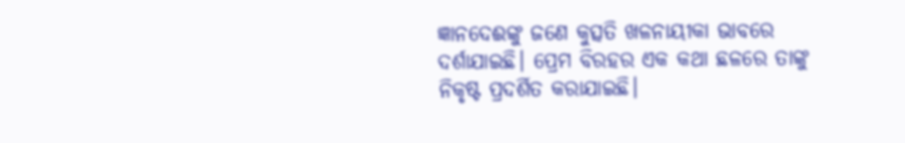ଜ୍ଞାନଦେଈଙ୍କୁ ଜଣେ କୁତ୍ସତି ଖଳନାୟୀକା ଭାବରେ ଦର୍ଶାଯାଇଛି। ପ୍ରେମ ବିରହର ଏକ କଥା ଛଳରେ ତାଙ୍କୁ ନିକୃଷ୍ଟ ପ୍ରଦର୍ଶିତ କରାଯାଇଛି।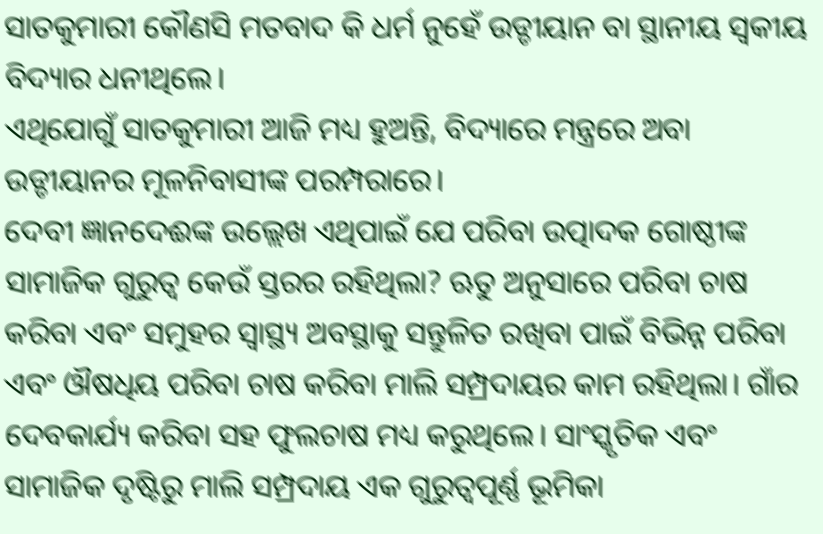ସାତକୁମାରୀ କୌଣସି ମତବାଦ କି ଧର୍ମ ନୁହେଁ ଉଡ୍ଡୀୟାନ ବା ସ୍ଥାନୀୟ ସ୍ୱକୀୟ ବିଦ୍ୟାର ଧନୀଥିଲେ।
ଏଥିଯୋଗୁଁ ସାତକୁମାରୀ ଆଜି ମଧ୍ୟ ହୁଅନ୍ତି, ବିଦ୍ୟାରେ ମନ୍ତ୍ରରେ ଅବା ଉଡ୍ଡୀୟାନର ମୂଳନିବାସୀଙ୍କ ପରମ୍ପରାରେ।
ଦେବୀ ଜ୍ଞାନଦେଈଙ୍କ ଉଲ୍ଲେଖ ଏଥିପାଇଁ ଯେ ପରିବା ଉତ୍ପାଦକ ଗୋଷ୍ଠୀଙ୍କ ସାମାଜିକ ଗୁରୁତ୍ୱ କେଉଁ ସ୍ତରର ରହିଥିଲା? ଋତୁ ଅନୁସାରେ ପରିବା ଚାଷ କରିବା ଏବଂ ସମୁହର ସ୍ୱାସ୍ଥ୍ୟ ଅବସ୍ଥାକୁ ସନ୍ତୁଳିତ ରଖିବା ପାଇଁ ବିଭିନ୍ନ ପରିବା ଏବଂ ଔଷଧିୟ ପରିବା ଚାଷ କରିବା ମାଲି ସମ୍ପ୍ରଦାୟର କାମ ରହିଥିଲା। ଗାଁର ଦେବକାର୍ଯ୍ୟ କରିବା ସହ ଫୁଲଚାଷ ମଧ୍ୟ କରୁଥିଲେ। ସାଂସ୍କୃତିକ ଏବଂ ସାମାଜିକ ଦୃଷ୍ଟିରୁ ମାଲି ସମ୍ପ୍ରଦାୟ ଏକ ଗୁରୁତ୍ୱପୂର୍ଣ୍ଣ ଭୂମିକା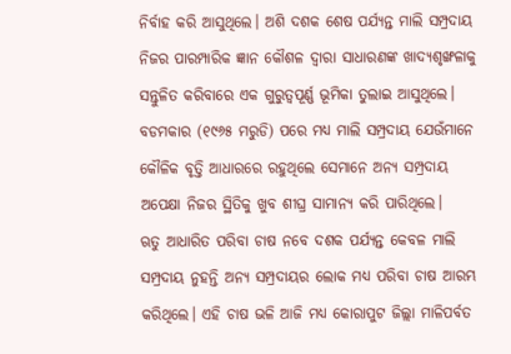ନିର୍ବାହ କରି ଆସୁଥିଲେ। ଅଶି ଦଶକ ଶେଷ ପର୍ଯ୍ୟନ୍ତ ମାଲି ସମ୍ପ୍ରଦାୟ ନିଜର ପାରମ୍ପାରିକ ଜ୍ଞାନ କୌଶଳ ଦ୍ୱାରା ସାଧାରଣଙ୍କ ଖାଦ୍ୟଶୃଙ୍ଖଳାକୁ ସନ୍ତୁଳିତ କରିବାରେ ଏକ ଗୁରୁତ୍ୱପୂର୍ଣ୍ଣ ଭୂମିକା ତୁଲାଇ ଆସୁଥିଲେ। ବଡମକାର (୧୯୬୫ ମରୁଡି) ପରେ ମଧ୍ୟ ମାଲି ସମ୍ପ୍ରଦାୟ ଯେଉଁମାନେ କୌଳିକ ବୃତ୍ତି ଆଧାରରେ ରହୁଥିଲେ ସେମାନେ ଅନ୍ୟ ସମ୍ପ୍ରଦାୟ ଅପେକ୍ଷା ନିଜର ସ୍ଥିତିକୁ ଖୁବ ଶୀଘ୍ର ସାମାନ୍ୟ କରି ପାରିଥିଲେ।
ଋତୁ ଆଧାରିତ ପରିବା ଚାଷ ନବେ ଦଶକ ପର୍ଯ୍ୟନ୍ତ କେବଳ ମାଲି ସମ୍ପ୍ରଦାୟ ନୁହନ୍ତି ଅନ୍ୟ ସମ୍ପ୍ରଦାୟର ଲୋକ ମଧ୍ୟ ପରିବା ଚାଷ ଆରମ୍ଭ କରିଥିଲେ। ଏହି ଚାଷ ଭଳି ଆଜି ମଧ୍ୟ କୋରାପୁଟ ଜିଲ୍ଲା ମାଳିପର୍ବତ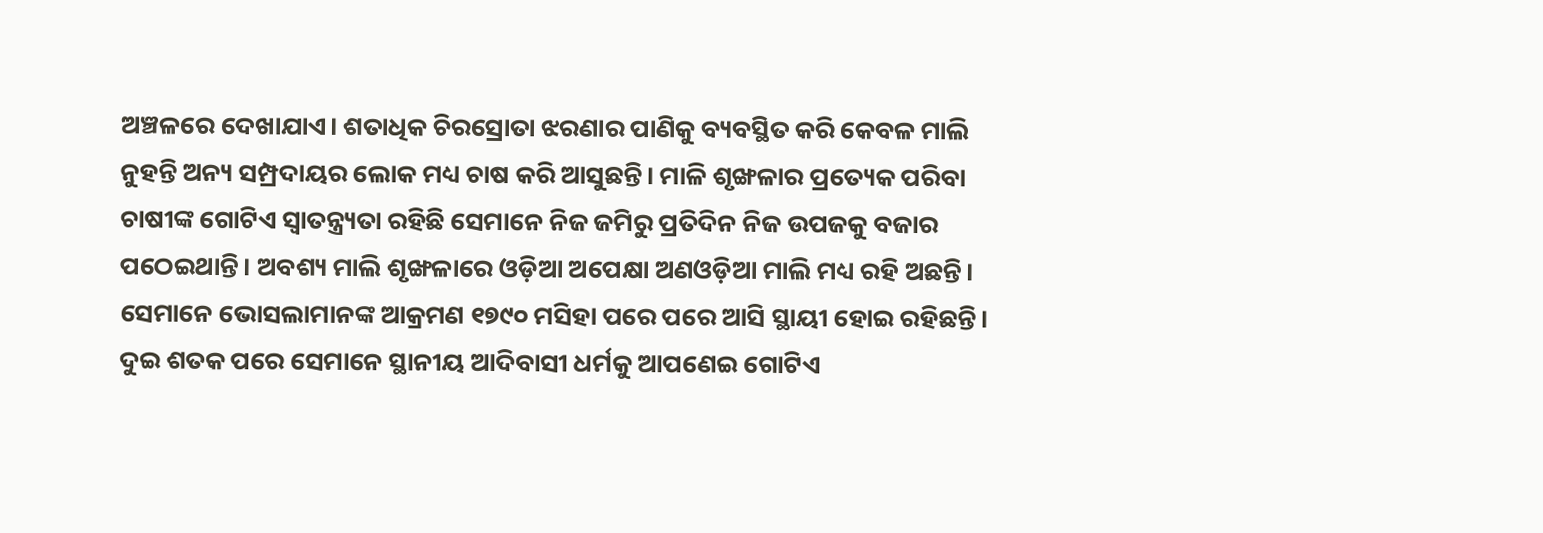ଅଞ୍ଚଳରେ ଦେଖାଯାଏ। ଶତାଧିକ ଚିରସ୍ରୋତା ଝରଣାର ପାଣିକୁ ବ୍ୟବସ୍ଥିତ କରି କେବଳ ମାଲି ନୁହନ୍ତି ଅନ୍ୟ ସମ୍ପ୍ରଦାୟର ଲୋକ ମଧ୍ୟ ଚାଷ କରି ଆସୁଛନ୍ତି। ମାଳି ଶୃଙ୍ଖଳାର ପ୍ରତ୍ୟେକ ପରିବା ଚାଷୀଙ୍କ ଗୋଟିଏ ସ୍ୱାତନ୍ତ୍ର୍ୟତା ରହିଛି ସେମାନେ ନିଜ ଜମିରୁ ପ୍ରତିଦିନ ନିଜ ଉପଜକୁ ବଜାର ପଠେଇଥାନ୍ତି। ଅବଶ୍ୟ ମାଲି ଶୃଙ୍ଖଳାରେ ଓଡ଼ିଆ ଅପେକ୍ଷା ଅଣଓଡ଼ିଆ ମାଲି ମଧ୍ୟ ରହି ଅଛନ୍ତି। ସେମାନେ ଭୋସଲାମାନଙ୍କ ଆକ୍ରମଣ ୧୭୯୦ ମସିହା ପରେ ପରେ ଆସି ସ୍ଥାୟୀ ହୋଇ ରହିଛନ୍ତି। ଦୁଇ ଶତକ ପରେ ସେମାନେ ସ୍ଥାନୀୟ ଆଦିବାସୀ ଧର୍ମକୁ ଆପଣେଇ ଗୋଟିଏ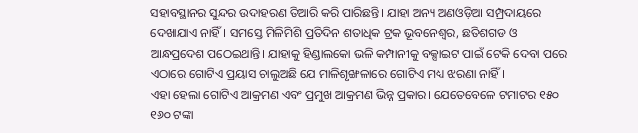ସହାବସ୍ଥାନର ସୁନ୍ଦର ଉଦାହରଣ ତିଆରି କରି ପାରିଛନ୍ତି। ଯାହା ଅନ୍ୟ ଅଣଓଡ଼ିଆ ସମ୍ପ୍ରଦାୟରେ ଦେଖାଯାଏ ନାହିଁ। ସମସ୍ତେ ମିଳିମିଶି ପ୍ରତିଦିନ ଶତାଧିକ ଟ୍ରକ ଭୂବନେଶ୍ୱର, ଛତିଶଗଡ ଓ ଆନ୍ଧପ୍ରଦେଶ ପଠେଇଥାନ୍ତି। ଯାହାକୁ ହିଣ୍ଡାଲକୋ ଭଳି କମ୍ପାନୀକୁ ବକ୍ସାଇଟ ପାଇଁ ଟେକି ଦେବା ପରେ ଏଠାରେ ଗୋଟିଏ ପ୍ରୟାସ ଚାଲୁଅଛି ଯେ ମାଳିଶୃଙ୍ଖଳାରେ ଗୋଟିଏ ମଧ୍ୟ ଝରଣା ନାହିଁ।
ଏହା ହେଲା ଗୋଟିଏ ଆକ୍ରମଣ ଏବଂ ପ୍ରମୁଖ ଆକ୍ରମଣ ଭିନ୍ନ ପ୍ରକାର। ଯେତେବେଳେ ଟମାଟର ୧୫୦ ୧୬୦ ଟଙ୍କା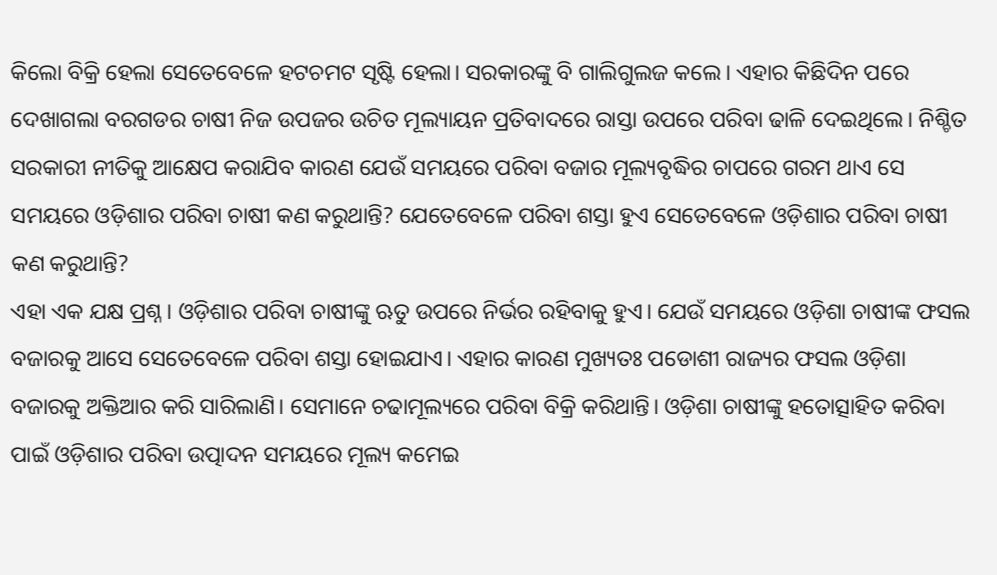କିଲୋ ବିକ୍ରି ହେଲା ସେତେବେଳେ ହଟଚମଟ ସୃଷ୍ଟି ହେଲା। ସରକାରଙ୍କୁ ବି ଗାଲିଗୁଲଜ କଲେ। ଏହାର କିଛିଦିନ ପରେ ଦେଖାଗଲା ବରଗଡର ଚାଷୀ ନିଜ ଉପଜର ଉଚିତ ମୂଲ୍ୟାୟନ ପ୍ରତିବାଦରେ ରାସ୍ତା ଉପରେ ପରିବା ଢାଳି ଦେଇଥିଲେ। ନିଶ୍ଚିତ ସରକାରୀ ନୀତିକୁ ଆକ୍ଷେପ କରାଯିବ କାରଣ ଯେଉଁ ସମୟରେ ପରିବା ବଜାର ମୂଲ୍ୟବୃଦ୍ଧିର ଚାପରେ ଗରମ ଥାଏ ସେ ସମୟରେ ଓଡ଼ିଶାର ପରିବା ଚାଷୀ କଣ କରୁଥାନ୍ତି? ଯେତେବେଳେ ପରିବା ଶସ୍ତା ହୁଏ ସେତେବେଳେ ଓଡ଼ିଶାର ପରିବା ଚାଷୀ କଣ କରୁଥାନ୍ତି?
ଏହା ଏକ ଯକ୍ଷ ପ୍ରଶ୍ନ। ଓଡ଼ିଶାର ପରିବା ଚାଷୀଙ୍କୁ ଋତୁ ଉପରେ ନିର୍ଭର ରହିବାକୁ ହୁଏ। ଯେଉଁ ସମୟରେ ଓଡ଼ିଶା ଚାଷୀଙ୍କ ଫସଲ ବଜାରକୁ ଆସେ ସେତେବେଳେ ପରିବା ଶସ୍ତା ହୋଇଯାଏ। ଏହାର କାରଣ ମୁଖ୍ୟତଃ ପଡୋଶୀ ରାଜ୍ୟର ଫସଲ ଓଡ଼ିଶା ବଜାରକୁ ଅକ୍ତିଆର କରି ସାରିଲାଣି। ସେମାନେ ଚଢାମୂଲ୍ୟରେ ପରିବା ବିକ୍ରି କରିଥାନ୍ତି। ଓଡ଼ିଶା ଚାଷୀଙ୍କୁ ହତୋତ୍ସାହିତ କରିବା ପାଇଁ ଓଡ଼ିଶାର ପରିବା ଉତ୍ପାଦନ ସମୟରେ ମୂଲ୍ୟ କମେଇ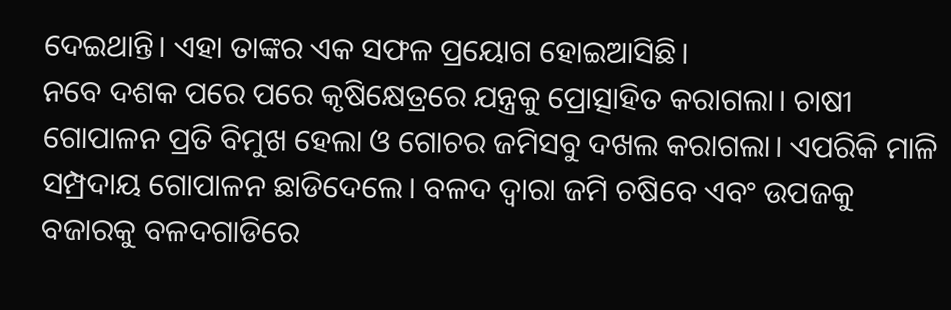ଦେଇଥାନ୍ତି। ଏହା ତାଙ୍କର ଏକ ସଫଳ ପ୍ରୟୋଗ ହୋଇଆସିଛି।
ନବେ ଦଶକ ପରେ ପରେ କୃଷିକ୍ଷେତ୍ରରେ ଯନ୍ତ୍ରକୁ ପ୍ରୋତ୍ସାହିତ କରାଗଲା। ଚାଷୀ ଗୋପାଳନ ପ୍ରତି ବିମୁଖ ହେଲା ଓ ଗୋଚର ଜମିସବୁ ଦଖଲ କରାଗଲା। ଏପରିକି ମାଳି ସମ୍ପ୍ରଦାୟ ଗୋପାଳନ ଛାଡିଦେଲେ। ବଳଦ ଦ୍ୱାରା ଜମି ଚଷିବେ ଏବଂ ଉପଜକୁ ବଜାରକୁ ବଳଦଗାଡିରେ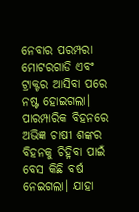ନେବାର ପରମ୍ପରା ମୋଟରଗାଡି ଏବଂ ଟ୍ରାକ୍ଟର ଆସିବା ପରେ ନଷ୍ଟ ହୋଇଗଲା। ପାରମ୍ପାରିକ ବିହନରେ ଅଭିଜ୍ଞ ଚାଷୀ ଶଙ୍କର ବିହନକୁ ଚିହ୍ନିବା ପାଇଁ ବେସ କିଛି ବର୍ଷ ନେଇଗଲା। ଯାହା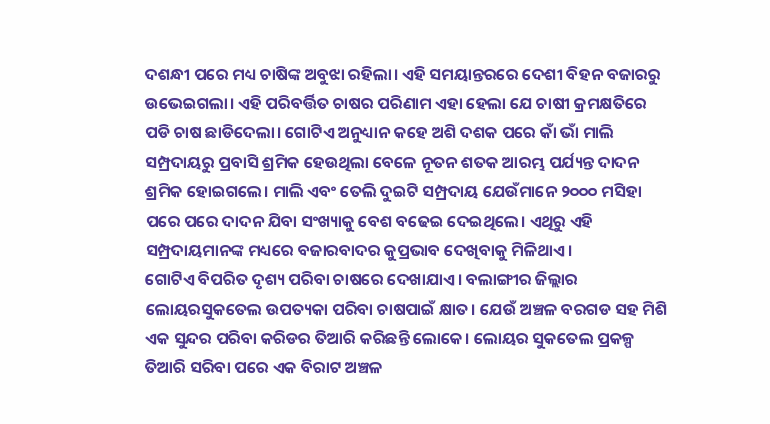ଦଶନ୍ଧୀ ପରେ ମଧ୍ୟ ଚାଷିଙ୍କ ଅବୁଝା ରହିଲା। ଏହି ସମୟାନ୍ତରରେ ଦେଶୀ ବିହନ ବଜାରରୁ ଉଭେଇଗଲା। ଏହି ପରିବର୍ତ୍ତିତ ଚାଷର ପରିଣାମ ଏହା ହେଲା ଯେ ଚାଷୀ କ୍ରମକ୍ଷତିରେ ପଡି ଚାଷ ଛାଡିଦେଲା। ଗୋଟିଏ ଅନୁଧ୍ୟାନ କହେ ଅଶି ଦଶକ ପରେ କାଁ ଭାଁ ମାଲି ସମ୍ପ୍ରଦାୟରୁ ପ୍ରବାସି ଶ୍ରମିକ ହେଉଥିଲା ବେଳେ ନୂତନ ଶତକ ଆରମ୍ଭ ପର୍ଯ୍ୟନ୍ତ ଦାଦନ ଶ୍ରମିକ ହୋଇଗଲେ। ମାଲି ଏବଂ ତେଲି ଦୁଇଟି ସମ୍ପ୍ରଦାୟ ଯେଉଁମାନେ ୨୦୦୦ ମସିହା ପରେ ପରେ ଦାଦନ ଯିବା ସଂଖ୍ୟାକୁ ବେଶ ବଢେଇ ଦେଇଥିଲେ। ଏଥିରୁ ଏହି ସମ୍ପ୍ରଦାୟମାନଙ୍କ ମଧ୍ୟରେ ବଜାରବାଦର କୁପ୍ରଭାବ ଦେଖିବାକୁ ମିଳିଥାଏ।
ଗୋଟିଏ ବିପରିତ ଦୃଶ୍ୟ ପରିବା ଚାଷରେ ଦେଖାଯାଏ। ବଲାଙ୍ଗୀର ଜିଲ୍ଲାର ଲୋୟରସୁକତେଲ ଉପତ୍ୟକା ପରିବା ଚାଷପାଇଁ କ୍ଷାତ। ଯେଉଁ ଅଞ୍ଚଳ ବରଗଡ ସହ ମିଶି ଏକ ସୁନ୍ଦର ପରିବା କରିଡର ତିଆରି କରିଛନ୍ତି ଲୋକେ। ଲୋୟର ସୁକତେଲ ପ୍ରକଳ୍ପ ତିଆରି ସରିବା ପରେ ଏକ ବିରାଟ ଅଞ୍ଚଳ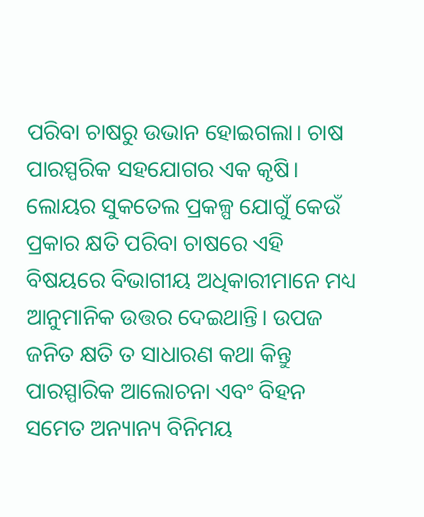ପରିବା ଚାଷରୁ ଉଭାନ ହୋଇଗଲା। ଚାଷ ପାରସ୍ପରିକ ସହଯୋଗର ଏକ କୃଷି। ଲୋୟର ସୁକତେଲ ପ୍ରକଳ୍ପ ଯୋଗୁଁ କେଉଁ ପ୍ରକାର କ୍ଷତି ପରିବା ଚାଷରେ ଏହି ବିଷୟରେ ବିଭାଗୀୟ ଅଧିକାରୀମାନେ ମଧ୍ୟ ଆନୁମାନିକ ଉତ୍ତର ଦେଇଥାନ୍ତି। ଉପଜ ଜନିତ କ୍ଷତି ତ ସାଧାରଣ କଥା କିନ୍ତୁ ପାରସ୍ପାରିକ ଆଲୋଚନା ଏବଂ ବିହନ ସମେତ ଅନ୍ୟାନ୍ୟ ବିନିମୟ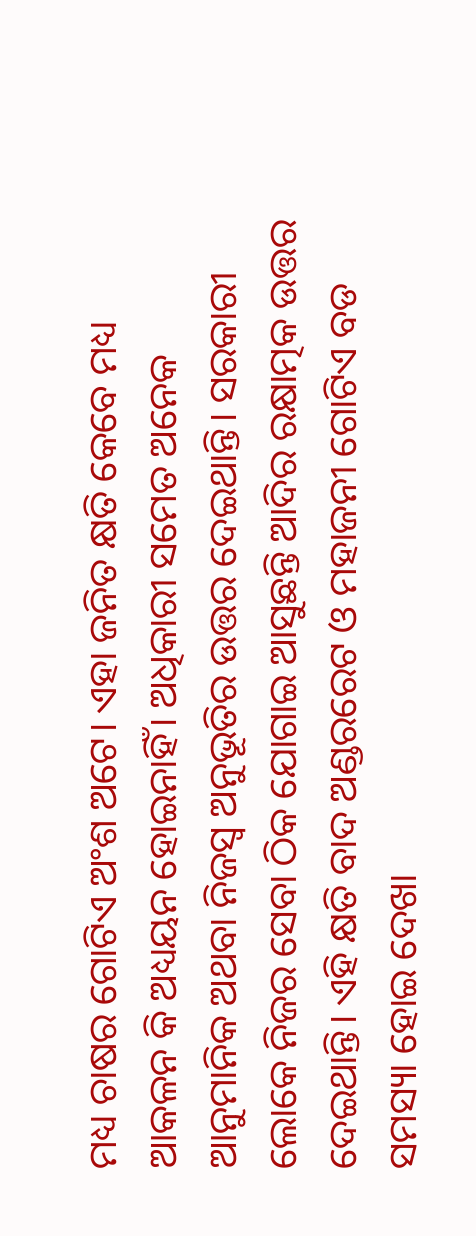ମଧ୍ୟ ଚାଷର ଗୋଟିଏ ଅଂଶ ଅଟେ। ଏହା ଜନିତ କ୍ଷତି କେବେ ମଧ୍ୟ ଆକଳନ କି ଅଧ୍ୟୟନ ହୋଇନାହିଁ। ଅଧିକାରୀ ସମେତ ଅନେକ ଆନୁମାନିକ ଅଥବା ନିଜସ୍ୱ ଅନୁଭୂତିର ଉତ୍ତର ଦେଇଥାନ୍ତି। ସରକାରୀ ଲୋକେ ନିଜର ସେବା ଠିକ ଯୋଗାଇ ଆସୁଛନ୍ତି ଆଦିର ରକ୍ଷାତ୍ମକ ଉତ୍ତର ଦେଇଥାନ୍ତି। ଏହି କ୍ଷତି ବାଦ ଅଣ୍ଡରରେଟ ଓ ମହାଜନୀ ଗୋଟିଏ ବଡ ସମସ୍ୟା ହୋଇ ଦେଖା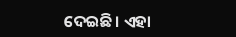ଦେଇଛି। ଏହା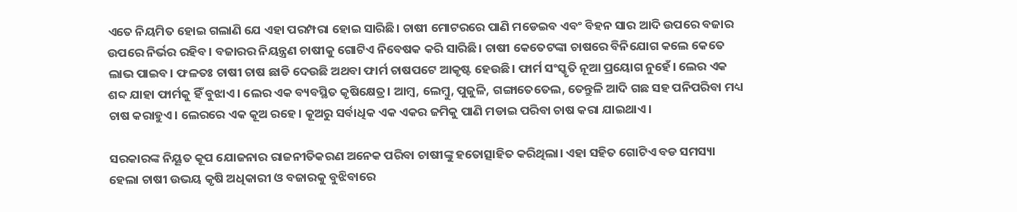ଏତେ ନିୟମିତ ହୋଇ ଗଲାଣି ଯେ ଏହା ପରମ୍ପରା ହୋଇ ସାରିଛି। ଚାଷୀ ମୋଟରରେ ପାଣି ମଡେଇବ ଏବଂ ବିହନ ସାର ଆଦି ଉପରେ ବଜାର ଉପରେ ନିର୍ଭର ରହିବ। ବଜାରର ନିୟନ୍ତ୍ରଣ ଚାଷୀକୁ ଗୋଟିଏ ନିବେଷକ କରି ସାରିଛି। ଚାଷୀ କେତେଟଙ୍କା ଚାଷରେ ବିନିଯୋଗ କଲେ କେତେ ଲାଭ ପାଇବ। ଫଳତଃ ଚାଷୀ ଚାଷ ଛାଡି ଦେଉଛି ଅଥବା ଫାର୍ମ ଚାଷପଟେ ଆକୃଷ୍ଟ ହେଉଛି। ଫାର୍ମ ସଂସ୍କୃତି ନୂଆ ପ୍ରୟୋଗ ନୁହେଁ। ଲେର ଏକ ଶବ୍ଦ ଯାହା ଫାର୍ମକୁ ହିଁ ବୁଝାଏ। ଲେର ଏକ ବ୍ୟବସ୍ଥିତ କୃଷିକ୍ଷେତ୍ର। ଆମ୍ବ, ଲେମ୍ବୁ, ପୁଜୁଳି, ଗଙ୍ଗାତେତେଲ, ତେନ୍ତୁଳି ଆଦି ଗଛ ସହ ପନିପରିବା ମଧ୍ୟ ଚାଷ କରାହୁଏ। ଲେରରେ ଏକ କୂଅ ରହେ। କୂଅରୁ ସର୍ବାଧିକ ଏକ ଏକର ଜମିକୁ ପାଣି ମଡାଇ ପରିବା ଚାଷ କରା ଯାଇଥାଏ।

ସରକାରଙ୍କ ନିୟୂତ କୂପ ଯୋଜନାର ରାଜନୀତିକରଣ ଅନେକ ପରିବା ଚାଷୀଙ୍କୁ ହତୋତ୍ସାହିତ କରିଥିଲା। ଏହା ସହିତ ଗୋଟିଏ ବଡ ସମସ୍ୟା ହେଲା ଚାଷୀ ଉଭୟ କୃଷି ଅଧିକାରୀ ଓ ବଜାରକୁ ବୁଝିବାରେ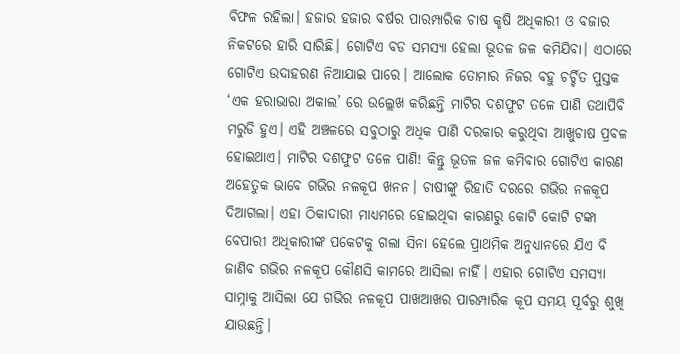ବିଫଳ ରହିଲା। ହଜାର ହଜାର ବର୍ଷର ପାରମ୍ପାରିକ ଚାଷ କୃଷି ଅଧିକାରୀ ଓ ବଜାର ନିକଟରେ ହାରି ସାରିଛି। ଗୋଟିଏ ବଡ ସମସ୍ୟା ହେଲା ଭୂତଳ ଜଳ କମିଯିବା। ଏଠାରେ ଗୋଟିଏ ଉଦାହରଣ ନିଆଯାଇ ପାରେ। ଆଲୋକ ତୋମାର ନିଜର ବହୁ ଚର୍ଚ୍ଚିତ ପୁସ୍ତକ ‘ଏକ ହରାଭାରା ଅକାଲ’ ରେ ଉଲ୍ଲେଖ କରିଛନ୍ତି ମାଟିର ଦଶଫୁଟ ତଳେ ପାଣି ତଥାପିବି ମରୁଡି ହୁଏ। ଏହି ଅଞ୍ଚଳରେ ସବୁଠାରୁ ଅଧିକ ପାଣି ଦରକାର କରୁଥିବା ଆଖୁଚାଷ ପ୍ରବଳ ହୋଇଥାଏ। ମାଟିର ଦଶଫୁଟ ତଳେ ପାଣି! କିନ୍ତୁ ଭୂତଳ ଜଳ କମିବାର ଗୋଟିଏ କାରଣ ଅହେତୁକ ଭାବେ ଗଭିର ନଳକୂପ ଖନନ। ଚାଷୀଙ୍କୁ ରିହାତି ଦରରେ ଗଭିର ନଳକୂପ ଦିଆଗଲା। ଏହା ଠିକାଦାରୀ ମାଧ୍ୟମରେ ହୋଇଥିବା କାରଣରୁ କୋଟି କୋଟି ଟଙ୍କା ବେପାରୀ ଅଧିକାରୀଙ୍କ ପକେଟକୁ ଗଲା ସିନା ହେଲେ ପ୍ରାଥମିକ ଅନୁଧ୍ୟାନରେ ଯିଏ ବି ଜାଣିବ ଗଭିର ନଳକୂପ କୌଣସି କାମରେ ଆସିଲା ନାହିଁ। ଏହାର ଗୋଟିଏ ସମସ୍ୟା ସାମ୍ନାକୁ ଆସିଲା ଯେ ଗଭିର ନଳକୂପ ପାଖଆଖର ପାରମ୍ପାରିକ କୂପ ସମୟ ପୂର୍ବରୁ ଶୁଖି ଯାଉଛନ୍ତି।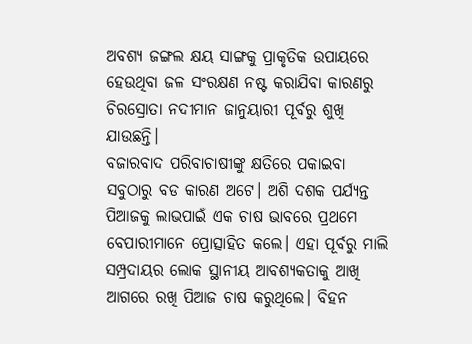ଅବଶ୍ୟ ଜଙ୍ଗଲ କ୍ଷୟ ସାଙ୍ଗକୁ ପ୍ରାକୃତିକ ଉପାୟରେ ହେଉଥିବା ଜଳ ସଂରକ୍ଷଣ ନଷ୍ଟ କରାଯିବା କାରଣରୁ ଚିରସ୍ରୋତା ନଦୀମାନ ଜାନୁୟାରୀ ପୂର୍ବରୁ ଶୁଖି ଯାଉଛନ୍ତି।
ବଜାରବାଦ ପରିବାଚାଷୀଙ୍କୁ କ୍ଷତିରେ ପକାଇବା ସବୁଠାରୁ ବଡ କାରଣ ଅଟେ। ଅଶି ଦଶକ ପର୍ଯ୍ୟନ୍ତ ପିଆଜକୁ ଲାଭପାଇଁ ଏକ ଚାଷ ଭାବରେ ପ୍ରଥମେ ବେପାରୀମାନେ ପ୍ରୋତ୍ସାହିତ କଲେ। ଏହା ପୂର୍ବରୁ ମାଲି ସମ୍ପ୍ରଦାୟର ଲୋକ ସ୍ଥାନୀୟ ଆବଶ୍ୟକତାକୁ ଆଖି ଆଗରେ ରଖି ପିଆଜ ଚାଷ କରୁଥିଲେ। ବିହନ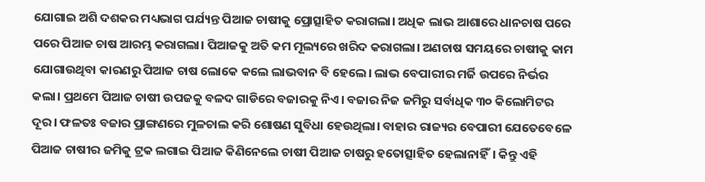ଯୋଗାଇ ଅଶି ଦଶକର ମଧ୍ୟଭାଗ ପର୍ଯ୍ୟନ୍ତ ପିଆଜ ଚାଷୀକୁ ପ୍ରୋତ୍ସାହିତ କରାଗଲା। ଅଧିକ ଲାଭ ଆଶାରେ ଧାନଚାଷ ପରେ ପରେ ପିଆଜ ଚାଷ ଆରମ୍ଭ କରାଗଲା। ପିଆଜକୁ ଅତି କମ ମୂଲ୍ୟରେ ଖରିଦ କରାଗଲା। ଅଣଚାଷ ସମୟରେ ଚାଷୀକୁ କାମ ଯୋଗାଉଥିବା କାରଣରୁ ପିଆଜ ଚାଷ ଲୋକେ କଲେ ଲାଭବାନ ବି ହେଲେ। ଲାଭ ବେପାରୀର ମର୍ଜି ଉପରେ ନିର୍ଭର କଲା। ପ୍ରଥମେ ପିଆଜ ଚାଷୀ ଉପଜକୁ ବଳଦ ଗାଡିରେ ବଜାରକୁ ନିଏ। ବଜାର ନିଜ ଜମିରୁ ସର୍ବାଧିକ ୩୦ କିଲୋମିଟର ଦୂର। ଫଳତଃ ବଜାର ପ୍ରାଙ୍ଗଣରେ ମୁଳଚାଲ କରି ଶୋଷଣ ସୁବିଧା ହେଉଥିଲା। ବାହାର ରାଜ୍ୟର ବେପାରୀ ଯେତେବେଳେ ପିଆଜ ଚାଷୀର ଜମିକୁ ଟ୍ରକ ଲଗାଇ ପିଆଜ କିଣିନେଲେ ଚାଷୀ ପିଆଜ ଚାଷରୁ ହତୋତ୍ସାହିତ ହେଲାନାହିଁ। କିନ୍ତୁ ଏହି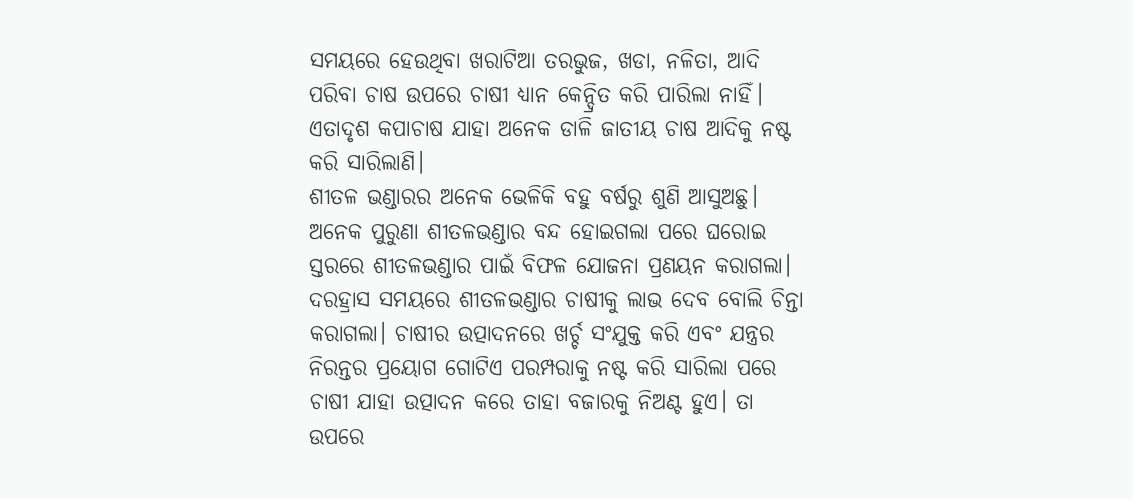ସମୟରେ ହେଉଥିବା ଖରାଟିଆ ତରଭୁଜ, ଖଡା, ନଳିତା, ଆଦି ପରିବା ଚାଷ ଉପରେ ଚାଷୀ ଧ୍ୟାନ କେନ୍ଦ୍ରିତ କରି ପାରିଲା ନାହିଁ। ଏତାଦୃଶ କପାଚାଷ ଯାହା ଅନେକ ଡାଳି ଜାତୀୟ ଚାଷ ଆଦିକୁ ନଷ୍ଟ କରି ସାରିଲାଣି।
ଶୀତଳ ଭଣ୍ଡାରର ଅନେକ ଭେଳିକି ବହୁ ବର୍ଷରୁ ଶୁଣି ଆସୁଅଛୁ। ଅନେକ ପୁରୁଣା ଶୀତଳଭଣ୍ଡାର ବନ୍ଦ ହୋଇଗଲା ପରେ ଘରୋଇ ସ୍ତରରେ ଶୀତଳଭଣ୍ଡାର ପାଇଁ ବିଫଳ ଯୋଜନା ପ୍ରଣୟନ କରାଗଲା। ଦରହ୍ରାସ ସମୟରେ ଶୀତଳଭଣ୍ଡାର ଚାଷୀକୁ ଲାଭ ଦେବ ବୋଲି ଚିନ୍ତା କରାଗଲା। ଚାଷୀର ଉତ୍ପାଦନରେ ଖର୍ଚ୍ଚ ସଂଯୁକ୍ତ କରି ଏବଂ ଯନ୍ତ୍ରର ନିରନ୍ତର ପ୍ରୟୋଗ ଗୋଟିଏ ପରମ୍ପରାକୁ ନଷ୍ଟ କରି ସାରିଲା ପରେ ଚାଷୀ ଯାହା ଉତ୍ପାଦନ କରେ ତାହା ବଜାରକୁ ନିଅଣ୍ଟ ହୁଏ। ତା ଉପରେ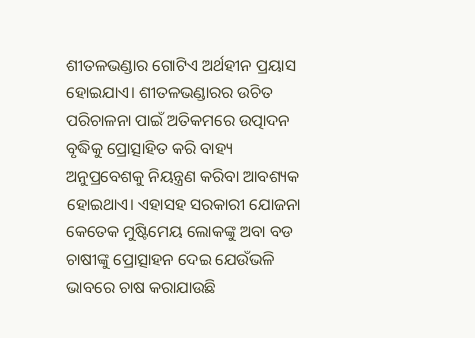ଶୀତଳଭଣ୍ଡାର ଗୋଟିଏ ଅର୍ଥହୀନ ପ୍ରୟାସ ହୋଇଯାଏ। ଶୀତଳଭଣ୍ଡାରର ଉଚିତ ପରିଚାଳନା ପାଇଁ ଅତିକମରେ ଉତ୍ପାଦନ ବୃଦ୍ଧିକୁ ପ୍ରୋତ୍ସାହିତ କରି ବାହ୍ୟ ଅନୁପ୍ରବେଶକୁ ନିୟନ୍ତ୍ରଣ କରିବା ଆବଶ୍ୟକ ହୋଇଥାଏ। ଏହାସହ ସରକାରୀ ଯୋଜନା କେତେକ ମୁଷ୍ଟିମେୟ ଲୋକଙ୍କୁ ଅବା ବଡ ଚାଷୀଙ୍କୁ ପ୍ରୋତ୍ସାହନ ଦେଇ ଯେଉଁଭଳି ଭାବରେ ଚାଷ କରାଯାଉଛି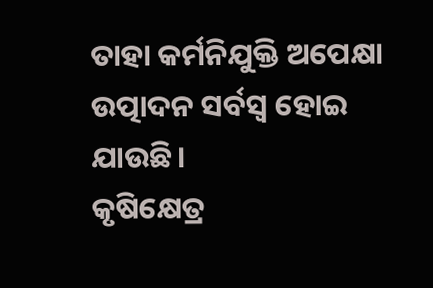ତାହା କର୍ମନିଯୁକ୍ତି ଅପେକ୍ଷା ଉତ୍ପାଦନ ସର୍ବସ୍ୱ ହୋଇ ଯାଉଛି।
କୃଷିକ୍ଷେତ୍ର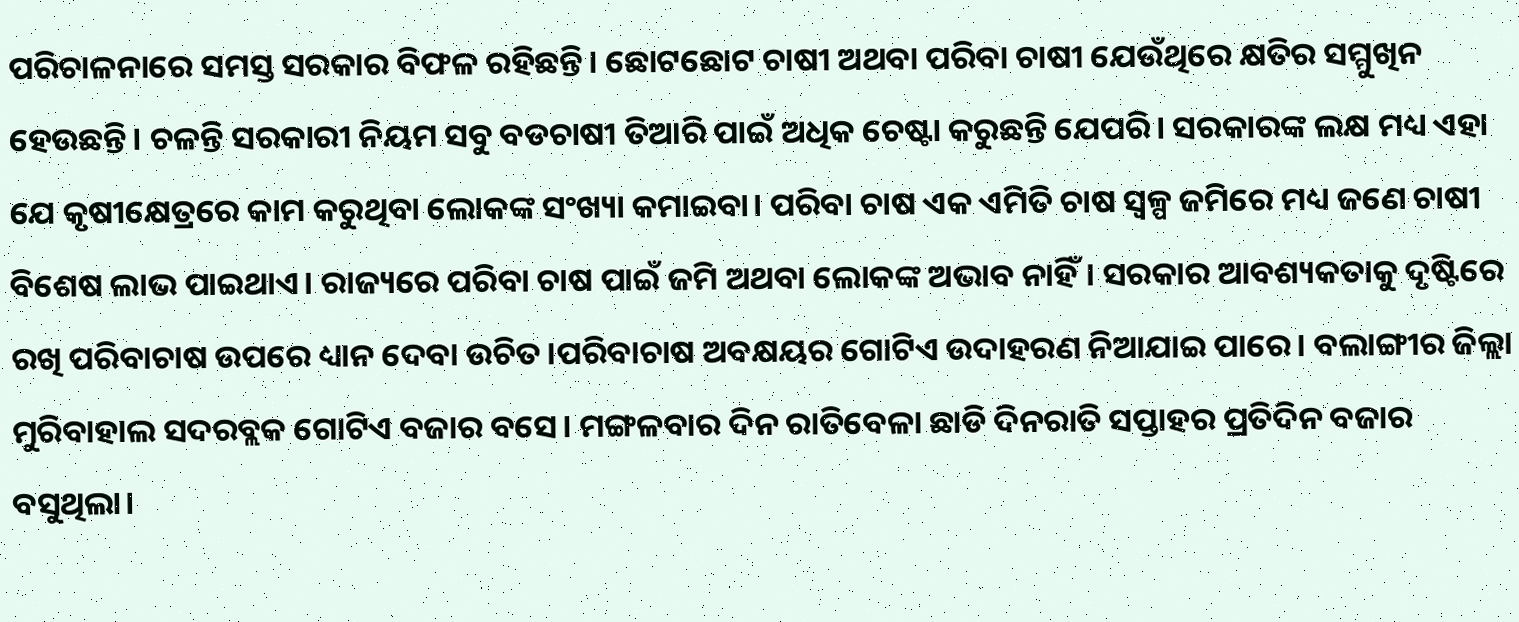ପରିଚାଳନାରେ ସମସ୍ତ ସରକାର ବିଫଳ ରହିଛନ୍ତି। ଛୋଟଛୋଟ ଚାଷୀ ଅଥବା ପରିବା ଚାଷୀ ଯେଉଁଥିରେ କ୍ଷତିର ସମ୍ମୁଖିନ ହେଉଛନ୍ତି। ଚଳନ୍ତି ସରକାରୀ ନିୟମ ସବୁ ବଡଚାଷୀ ତିଆରି ପାଇଁ ଅଧିକ ଚେଷ୍ଟା କରୁଛନ୍ତି ଯେପରି। ସରକାରଙ୍କ ଲକ୍ଷ ମଧ୍ୟ ଏହା ଯେ କୃଷୀକ୍ଷେତ୍ରରେ କାମ କରୁଥିବା ଲୋକଙ୍କ ସଂଖ୍ୟା କମାଇବା। ପରିବା ଚାଷ ଏକ ଏମିତି ଚାଷ ସ୍ୱଳ୍ପ ଜମିରେ ମଧ୍ୟ ଜଣେ ଚାଷୀ ବିଶେଷ ଲାଭ ପାଇଥାଏ। ରାଜ୍ୟରେ ପରିବା ଚାଷ ପାଇଁ ଜମି ଅଥବା ଲୋକଙ୍କ ଅଭାବ ନାହିଁ। ସରକାର ଆବଶ୍ୟକତାକୁ ଦୃଷ୍ଟିରେ ରଖି ପରିବାଚାଷ ଉପରେ ଧ୍ୟାନ ଦେବା ଉଚିତ।ପରିବାଚାଷ ଅବକ୍ଷୟର ଗୋଟିଏ ଉଦାହରଣ ନିଆଯାଇ ପାରେ। ବଲାଙ୍ଗୀର ଜିଲ୍ଲା ମୁରିବାହାଲ ସଦରବ୍ଲକ ଗୋଟିଏ ବଜାର ବସେ। ମଙ୍ଗଳବାର ଦିନ ରାତିବେଳା ଛାଡି ଦିନରାତି ସପ୍ତାହର ପ୍ରତିଦିନ ବଜାର ବସୁଥିଲା।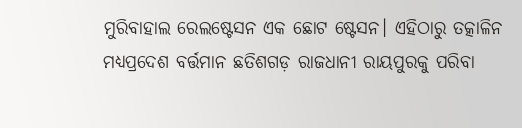ମୁରିବାହାଲ ରେଲଷ୍ଟେସନ ଏକ ଛୋଟ ଷ୍ଟେସନ। ଏହିଠାରୁ ତତ୍କାଳିନ ମଧ୍ୟପ୍ରଦେଶ ବର୍ତ୍ତମାନ ଛତିଶଗଡ଼ ରାଜଧାନୀ ରାୟପୁରକୁ ପରିବା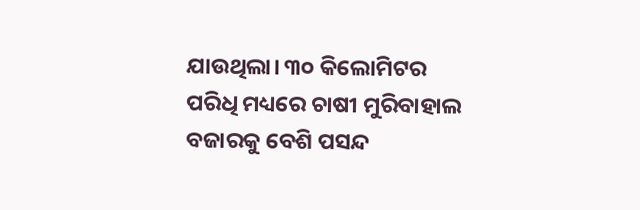ଯାଉଥିଲା। ୩୦ କିଲୋମିଟର ପରିଧି ମଧ୍ୟରେ ଚାଷୀ ମୁରିବାହାଲ ବଜାରକୁ ବେଶି ପସନ୍ଦ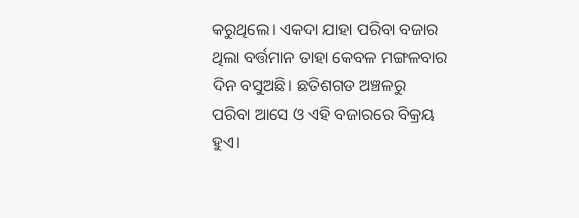କରୁଥିଲେ। ଏକଦା ଯାହା ପରିବା ବଜାର ଥିଲା ବର୍ତ୍ତମାନ ତାହା କେବଳ ମଙ୍ଗଳବାର ଦିନ ବସୁଅଛି। ଛତିଶଗଡ ଅଞ୍ଚଳରୁ ପରିବା ଆସେ ଓ ଏହି ବଜାରରେ ବିକ୍ରୟ ହୁଏ।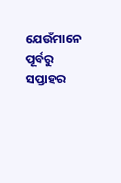ଯେଉଁମାନେ ପୂର୍ବରୁ ସପ୍ତାହର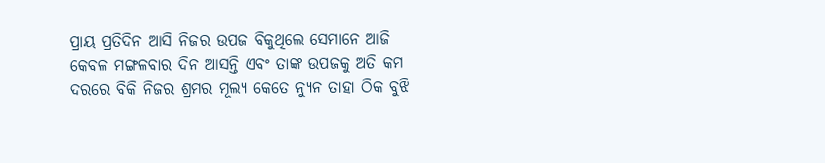ପ୍ରାୟ ପ୍ରତିଦିନ ଆସି ନିଜର ଉପଜ ବିକୁଥିଲେ ସେମାନେ ଆଜି କେବଳ ମଙ୍ଗଳବାର ଦିନ ଆସନ୍ତି ଏବଂ ତାଙ୍କ ଉପଜକୁ ଅତି କମ ଦରରେ ବିକି ନିଜର ଶ୍ରମର ମୂଲ୍ୟ କେତେ ନ୍ୟୁନ ତାହା ଠିକ ବୁଝି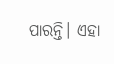ପାରନ୍ତି। ଏହା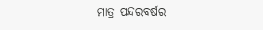ମାତ୍ର ପନ୍ଦରବର୍ଷର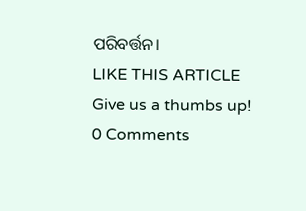ପରିବର୍ତ୍ତନ।
LIKE THIS ARTICLE
Give us a thumbs up!
0 Comments